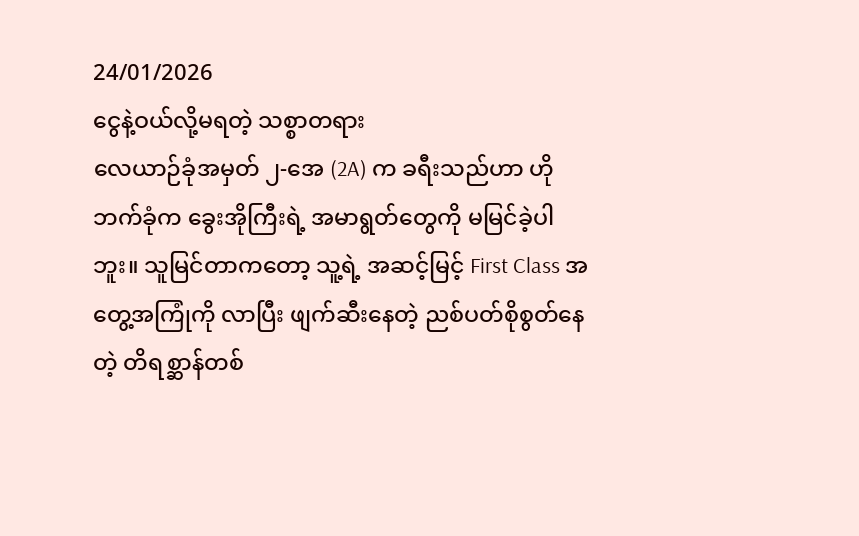24/01/2026
ငွေနဲ့ဝယ်လို့မရတဲ့ သစ္စာတရား
လေယာဉ်ခုံအမှတ် ၂-အေ (2A) က ခရီးသည်ဟာ ဟိုဘက်ခုံက ခွေးအိုကြီးရဲ့ အမာရွတ်တွေကို မမြင်ခဲ့ပါဘူး။ သူမြင်တာကတော့ သူ့ရဲ့ အဆင့်မြင့် First Class အတွေ့အကြုံကို လာပြီး ဖျက်ဆီးနေတဲ့ ညစ်ပတ်စိုစွတ်နေတဲ့ တိရစ္ဆာန်တစ်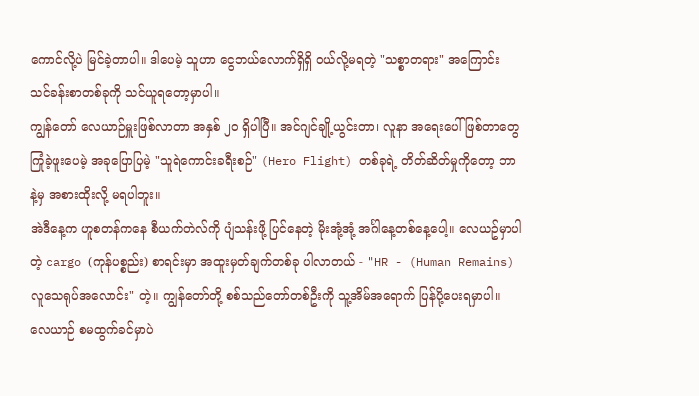ကောင်လို့ပဲ မြင်ခဲ့တာပါ။ ဒါပေမဲ့ သူဟာ ငွေဘယ်လောက်ရှိရှိ ဝယ်လို့မရတဲ့ "သစ္စာတရား" အကြောင်း သင်ခန်းစာတစ်ခုကို သင်ယူရတော့မှာပါ။
ကျွန်တော် လေယာဉ်မှူးဖြစ်လာတာ အနှစ် ၂၀ ရှိပါပြီ။ အင်ဂျင်ချို့ယွင်းတာ၊ လူနာ အရေးပေါ်ဖြစ်တာတွေ ကြုံခဲ့ဖူးပေမဲ့ အခုပြောပြမဲ့ "သူရဲကောင်းခရီးစဉ်" (Hero Flight) တစ်ခုရဲ့ တိတ်ဆိတ်မှုကိုတော့ ဘာနဲ့မှ အစားထိုးလို့ မရပါဘူး။
အဲဒီနေ့က ဟူစတန်ကနေ စီယက်တဲလ်ကို ပျံသန်းဖို့ ပြင်နေတဲ့ မိုးအုံ့အုံ့ အင်္ဂါနေ့တစ်နေ့ပေါ့။ လေယဥ်မှာပါတဲ့ cargo (ကုန်ပစ္စည်း) စာရင်းမှာ အထူးမှတ်ချက်တစ်ခု ပါလာတယ် - "HR - (Human Remains) လူသေရုပ်အလောင်း" တဲ့။ ကျွန်တော်တို့ စစ်သည်တော်တစ်ဦးကို သူ့အိမ်အရောက် ပြန်ပို့ပေးရမှာပါ။
လေယာဉ် စမထွက်ခင်မှာပဲ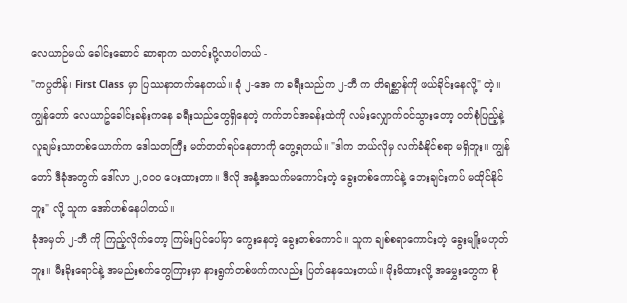လေယာဉ်မယ် ခေါင်းဆောင် ဆာရာက သတင်းပို့လာပါတယ် -
"ကပ္ပတိန်၊ First Class မှာ ပြဿနာတက်နေတယ်။ ခုံ ၂-အေ က ခရီးသည်က ၂-ဘီ က တိရစ္ဆာန်ကို ဖယ်ခိုင်းနေလို့" တဲ့။
ကျွန်တော် လေယာဥ်ခေါင်းခန်းကနေ ခရီးသည်တွေရှိနေတဲ့ ကက်ဘင်အခန်းထဲကို လမ်းလျှောက်ဝင်သွားတော့ ဝတ်စုံပြည့်နဲ့ လူချမ်းသာတစ်ယောက်က ဒေါသတကြီး မတ်တတ်ရပ်နေတာကို တွေ့ရတယ်။ "ဒါက ဘယ်လိုမှ လက်ခံနိုင်စရာ မရှိဘူး။ ကျွန်တော် ဒီခုံအတွက် ဒေါ်လာ ၂,၀၀၀ ပေးထားတာ။ ဒီလို အနံ့အသက်မကောင်းတဲ့ ခွေးတစ်ကောင်နဲ့ ဘေးချင်းကပ် မထိုင်နိုင်ဘူး" လို့ သူက အော်ဟစ်နေပါတယ်။
ခုံအမှတ် ၂-ဘီ ကို ကြည့်လိုက်တော့ ကြမ်းပြင်ပေါ်မှာ ကွေးနေတဲ့ ခွေးတစ်ကောင်။ သူက ချစ်စရာကောင်းတဲ့ ခွေးမျိုးမဟုတ်ဘူး။ မီးခိုးရောင်နဲ့ အမည်းစက်တွေကြားမှာ နားရွက်တစ်ဖက်ကလည်း ပြတ်နေသေးတယ်။ မိုးမိထားလို့ အမွှေးတွေက စို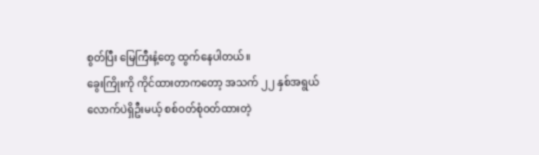စွတ်ပြီး မြေကြီးနံ့တွေ ထွက်နေပါတယ်။
ခွေးကြိုးကို ကိုင်ထားတာကတော့ အသက် ၂၂ နှစ်အရွယ်လောက်ပဲရှိဦးမယ့် စစ်ဝတ်စုံဝတ်ထားတဲ့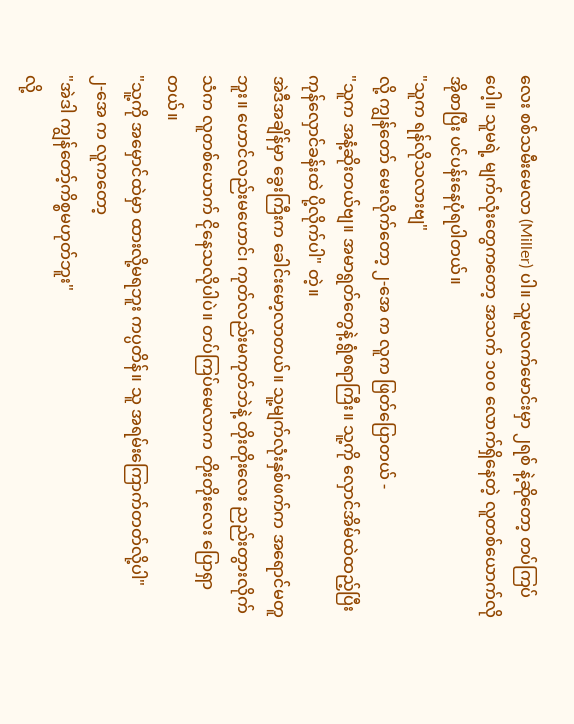လေး စစ်သမီးမေလာ (Miller) ပါ။ သူမလက်မောင်းမှာ ၂ရစ် နဲ့ဆိုတော့ တပ်ကြပ်ပေါ့။ သူမရဲ့ မျက်လုံးတွေကတော့ အသက် ၁၀၀ လောက်ရှိနေတဲ့ လူတစ်ယောက်လို အိုစာပြီး ပင်ပန်းနေပုံရပါတယ်။
"သူက ရန်လိုသလားဗျ"
လို့ ကျွန်တော် မေးလိုက်တော့ ၂-အေ က လူက ဖြတ်ပြောတယ် -
"သူက အနံ့ဆိုးတယ်ဗျ။ အမာရွတ်တွေနဲ့ ရွံစရာကြီး။ သူ့ကို လှောင်အိမ်ထဲထည့်ပြီး ကုန်လှောင်ခန်းထဲ ပို့လိုက်ပါ" တဲ့။
အဲဒီအချိန်မှာ ခွေးကြီးက ခေါင်းမော့လာတယ်။ သူ့မျက်လုံးနှစ်ဖက်က အရောင်မတူဘူး။ ဟောင်လည်းမဟောင်၊ ကုတ်လည်းမကုတ်ဘဲနဲ့ တိုးတိုးလေး ညည်းတွားလိုက်သံက လူတစ်ယောက် ငိုနေသလိုပါပဲ။ တပ်ကြပ်မေလာက တိုးတိုးလေး ပြောရှာတယ်။
"သူ့ကို အမှောင်ထဲမှာ ထားလို့မရဘူး ကပ္ပတိန်။ သူ အရမ်းကြောက်တတ်လို့ပါ"
၂-အေ က လူကတော့
"အဲဒါ ကျွန်တော့်ကိစ္စမဟုတ်ဘူး"
လို့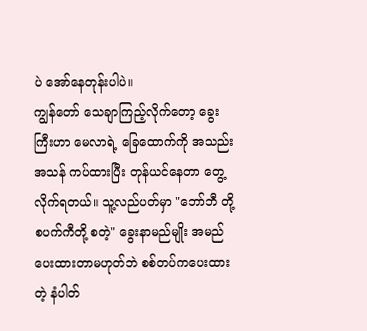ပဲ အော်နေတုန်းပါပဲ။
ကျွန်တော် သေချာကြည့်လိုက်တော့ ခွေးကြီးဟာ မေလာရဲ့ ခြေထောက်ကို အသည်းအသန် ကပ်ထားပြီး တုန်ယင်နေတာ တွေ့လိုက်ရတယ်။ သူ့လည်ပတ်မှာ "ဘော်ဘီ တို့ စပက်ကီတို့ စတဲ့" ခွေးနာမည်မျိုး အမည်ပေးထားတာမဟုတ်ဘဲ စစ်တပ်ကပေးထားတဲ့ နံပါတ်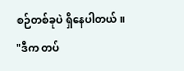စဉ်တစ်ခုပဲ ရှိနေပါတယ်။
"ဒီက တပ်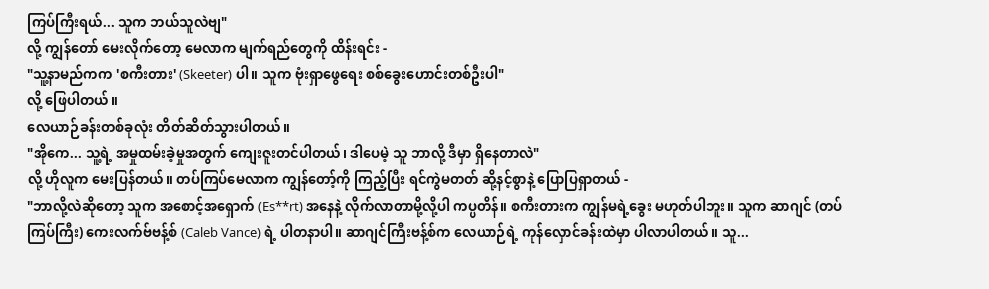ကြပ်ကြီးရယ်... သူက ဘယ်သူလဲဗျ"
လို့ ကျွန်တော် မေးလိုက်တော့ မေလာက မျက်ရည်တွေကို ထိန်းရင်း -
"သူ့နာမည်ကက 'စကီးတား' (Skeeter) ပါ။ သူက ဗုံးရှာဖွေရေး စစ်ခွေးဟောင်းတစ်ဦးပါ"
လို့ ဖြေပါတယ်။
လေယာဉ်ခန်းတစ်ခုလုံး တိတ်ဆိတ်သွားပါတယ်။
"အိုကေ... သူ့ရဲ့ အမှုထမ်းခဲ့မှုအတွက် ကျေးဇူးတင်ပါတယ်၊ ဒါပေမဲ့ သူ ဘာလို့ ဒီမှာ ရှိနေတာလဲ"
လို့ ဟိုလူက မေးပြန်တယ်။ တပ်ကြပ်မေလာက ကျွန်တော့်ကို ကြည့်ပြီး ရင်ကွဲမတတ် ဆို့နင့်စွာနဲ့ ပြောပြရှာတယ် -
"ဘာလို့လဲဆိုတော့ သူက အစောင့်အရှောက် (Es**rt) အနေနဲ့ လိုက်လာတာမို့လို့ပါ ကပ္ပတိန်။ စကီးတားက ကျွန်မရဲ့ခွေး မဟုတ်ပါဘူး။ သူက ဆာဂျင် (တပ်ကြပ်ကြီး) ကေးလက်ဗ်ဗန့်စ် (Caleb Vance) ရဲ့ ပါတနာပါ။ ဆာဂျင်ကြီးဗန့်စ်က လေယာဉ်ရဲ့ ကုန်လှောင်ခန်းထဲမှာ ပါလာပါတယ်။ သူ...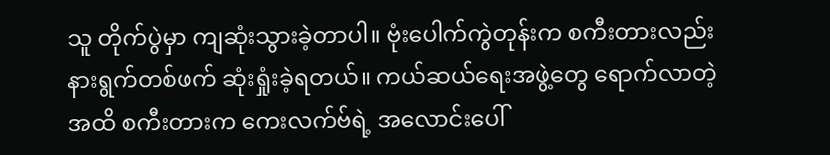သူ တိုက်ပွဲမှာ ကျဆုံးသွားခဲ့တာပါ။ ဗုံးပေါက်ကွဲတုန်းက စကီးတားလည်း နားရွက်တစ်ဖက် ဆုံးရှုံးခဲ့ရတယ်။ ကယ်ဆယ်ရေးအဖွဲ့တွေ ရောက်လာတဲ့အထိ စကီးတားက ကေးလက်ဗ်ရဲ့ အလောင်းပေါ်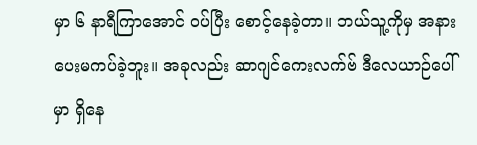မှာ ၆ နာရီကြာအောင် ဝပ်ပြီး စောင့်နေခဲ့တာ။ ဘယ်သူ့ကိုမှ အနားပေးမကပ်ခဲ့ဘူး။ အခုလည်း ဆာဂျင်ကေးလက်ဗ် ဒီလေယာဉ်ပေါ်မှာ ရှိနေ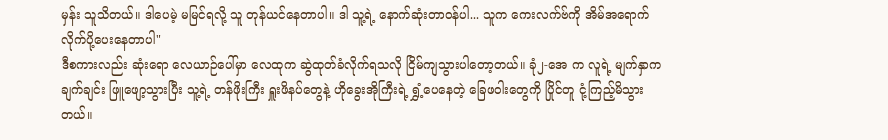မှန်း သူသိတယ်။ ဒါပေမဲ့ မမြင်ရလို့ သူ တုန်ယင်နေတာပါ။ ဒါ သူ့ရဲ့ နောက်ဆုံးတာဝန်ပါ... သူက ကေးလက်ဗ်ကို အိမ်အရောက် လိုက်ပို့ပေးနေတာပါ"
ဒီစကားလည်း ဆုံးရော လေယာဉ်ပေါ်မှာ လေထုက ဆွဲထုတ်ခံလိုက်ရသလို ငြိမ်ကျသွားပါတော့တယ်။ ခုံ၂-အေ က လူရဲ့ မျက်နှာက ချက်ချင်း ဖြူဖျော့သွားပြီး သူ့ရဲ့ တန်ဖိုးကြီး ရှူးဖိနပ်တွေနဲ့ ဟိုခွေးအိုကြီးရဲ့ ရွှံ့ပေနေတဲ့ ခြေဖဝါးတွေကို ပြိုင်တူ ငုံ့ကြည့်မိသွားတယ်။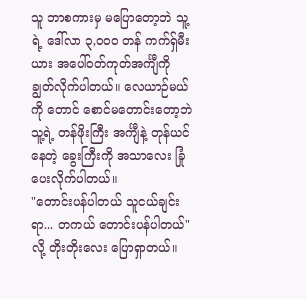သူ ဘာစကားမှ မပြောတော့ဘဲ သူ့ရဲ့ ဒေါ်လာ ၃,၀၀၀ တန် ကက်ရှ်မီးယား အပေါ်ဝတ်ကုတ်အင်္ကျီကို ချွတ်လိုက်ပါတယ်။ လေယာဉ်မယ်ကို တောင် စောင်မတောင်းတော့ဘဲ သူ့ရဲ့ တန်ဖိုးကြီး အင်္ကျီနဲ့ တုန်ယင်နေတဲ့ ခွေးကြီးကို အသာလေး ခြုံပေးလိုက်ပါတယ်။
"တောင်းပန်ပါတယ် သူငယ်ချင်းရာ... တကယ် တောင်းပန်ပါတယ်"
လို့ တိုးတိုးလေး ပြောရှာတယ်။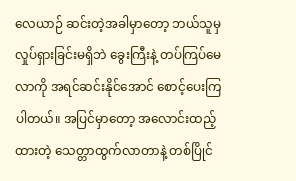လေယာဉ် ဆင်းတဲ့အခါမှာတော့ ဘယ်သူမှ လှုပ်ရှားခြင်းမရှိဘဲ ခွေးကြီးနဲ့ တပ်ကြပ်မေလာကို အရင်ဆင်းနိုင်အောင် စောင့်ပေးကြပါတယ်။ အပြင်မှာတော့ အလောင်းထည့်ထားတဲ့ သေတ္တာထွက်လာတာနဲ့ တစ်ပြိုင်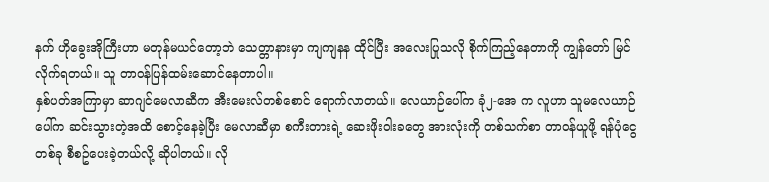နက် ဟိုခွေးအိုကြီးဟာ မတုန်မယင်တော့ဘဲ သေတ္တာနားမှာ ကျကျနန ထိုင်ပြီး အလေးပြုသလို စိုက်ကြည့်နေတာကို ကျွန်တော် မြင်လိုက်ရတယ်။ သူ တာဝန်ပြန်ထမ်းဆောင်နေတာပါ။
နှစ်ပတ်အကြာမှာ ဆာဂျင်မေလာဆီက အီးမေးလ်တစ်စောင် ရောက်လာတယ်။ လေယာဉ်ပေါ်က ခုံ၂-အေ က လူဟာ သူမလေယာဉ်ပေါ်က ဆင်းသွားတဲ့အထိ စောင့်နေခဲ့ပြီး မေလာဆီမှာ စကီးတားရဲ့ ဆေးဖိုးဝါးခတွေ အားလုံးကို တစ်သက်စာ တာဝန်ယူဖို့ ရန်ပုံငွေတစ်ခု စီစဥ်ပေးခဲ့တယ်လို့ ဆိုပါတယ်။ လို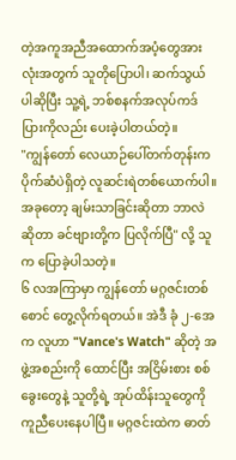တဲ့အကူအညီအထောက်အပံ့တွေအားလုံးအတွက် သူတိုပြောပါ၊ ဆက်သွယ်ပါဆိုပြီး သူ့ရဲ့ ဘစ်စနက်အလုပ်ကဒ်ပြားကိုလည်း ပေးခဲ့ပါတယ်တဲ့။
"ကျွန်တော် လေယာဉ်ပေါ်တက်တုန်းက ပိုက်ဆံပဲရှိတဲ့ လူဆင်းရဲတစ်ယောက်ပါ။ အခုတော့ ချမ်းသာခြင်းဆိုတာ ဘာလဲဆိုတာ ခင်ဗျားတို့က ပြလိုက်ပြီ" လို့ သူက ပြောခဲ့ပါသတဲ့။
၆ လအကြာမှာ ကျွန်တော် မဂ္ဂဇင်းတစ်စောင် တွေ့လိုက်ရတယ်။ အဲဒီ ခုံ ၂-အေ က လူဟာ "Vance's Watch" ဆိုတဲ့ အဖွဲ့အစည်းကို ထောင်ပြီး အငြိမ်းစား စစ်ခွေးတွေနဲ့ သူတို့ရဲ့ အုပ်ထိန်းသူတွေကို ကူညီပေးနေပါပြီ။ မဂ္ဂဇင်းထဲက ဓာတ်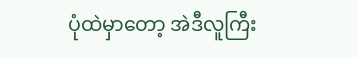ပုံထဲမှာတော့ အဲဒီလူကြီး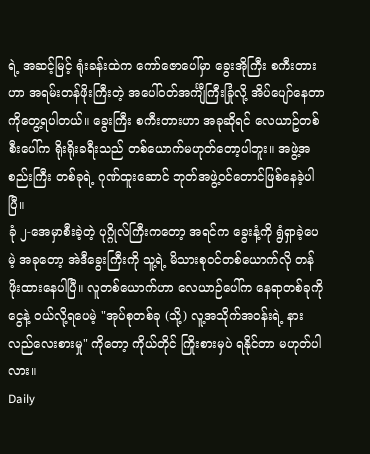ရဲ့ အဆင့်မြင့် ရုံးခန်းထဲက ကော်ဇောပေါ်မှာ ခွေးအိုကြီး စကီးတားဟာ အရမ်းတန်ဖိုးကြီးတဲ့ အပေါ်ဝတ်အင်္ကျီကြီးခြုံလို့ အိပ်ပျော်နေတာကိုတွေ့ရပါတယ်။ ခွေးကြီး စကီးတားဟာ အခုဆိုရင် လေယာဥ်တစ်စီးပေါ်က ရိုးရိုးခရီးသည် တစ်ယောက်မဟုတ်တော့ပါဘူး။ အဖွဲ့အစည်းကြီး တစ်ခုရဲ့ ဂုဏ်ထူးဆောင် ဘုတ်အဖွဲ့ဝင်တောင်ဖြစ်နေခဲ့ပါပြီ။
ခုံ ၂-အေမှာစီးခဲ့တဲ့ ပုဂ္ဂိုလ်ကြီးကတော့ အရင်က ခွေးနံ့ကို ရွံရှာခဲ့ပေမဲ့ အခုတော့ အဲဒီခွေးကြီးကို သူ့ရဲ့ မိသားစုဝင်တစ်ယောက်လို တန်ဖိုးထားနေပါပြီ။ လူတစ်ယောက်ဟာ လေယာဉ်ပေါ်က နေရာတစ်ခုကို ငွေနဲ့ ဝယ်လို့ရပေမဲ့ "အုပ်စုတစ်ခု (သို့) လူ့အသိုက်အဝန်းရဲ့ နားလည်လေးစားမှု" ကိုတော့ ကိုယ်တိုင် ကြိုးစားမှပဲ ရနိုင်တာ မဟုတ်ပါလား။
Daily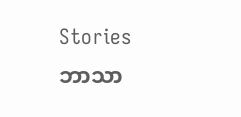Stories
ဘာသာ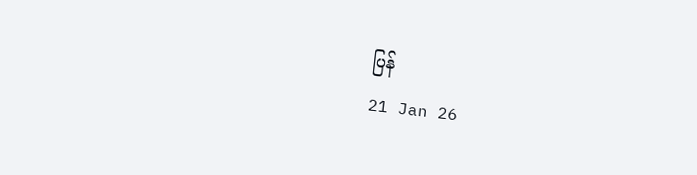ပြန်
21 Jan 26